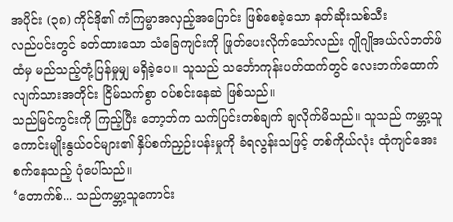အပိုင်း (၃၈) ကိုင်ဒို၏ ကံကြမ္မာအလှည့်အပြောင်း ဖြစ်စေခဲ့သော နတ်ဆိုးသစ်သီး
လည်ပင်းတွင် ခတ်ထားသော သံခြေကျင်းကို ဖြုတ်ပေးလိုက်သော်လည်း ဂျိုဂျိုအယ်လ်ဘတ်ဖ်ထံမှ မည်သည့်တုံ့ပြန်မှုမျှ မရှိခဲ့ပေ။ သူသည် သင်္ဘောကုန်းပတ်ထက်တွင် လေးဘက်ထောက်လျက်သားအတိုင်း ငြိမ်သက်စွာ ဝပ်စင်းနေဆဲ ဖြစ်သည်။
သည်မြင်ကွင်းကို ကြည့်ပြီး ဘော့ဘ်က သက်ပြင်းတစ်ချက် ချလိုက်မိသည်။ သူသည် ကမ္ဘာ့သူကောင်းမျိုးနွယ်ဝင်များ၏ နှိပ်စက်ညှဉ်းပန်းမှုကို ခံရလွန်းသဖြင့် တစ်ကိုယ်လုံး ထုံကျင်အေးစက်နေသည့် ပုံပေါ်သည်။
‘တောက်စ်... သည်ကမ္ဘာ့သူကောင်း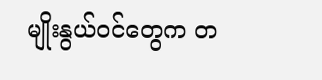မျိုးနွယ်ဝင်တွေက တ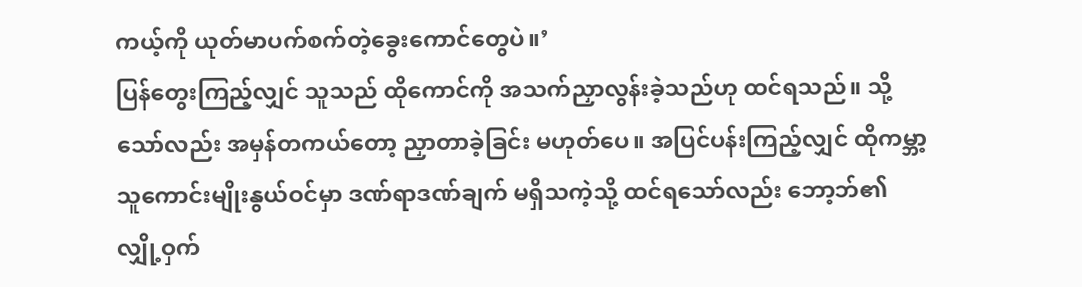ကယ့်ကို ယုတ်မာပက်စက်တဲ့ခွေးကောင်တွေပဲ။’
ပြန်တွေးကြည့်လျှင် သူသည် ထိုကောင်ကို အသက်ညှာလွန်းခဲ့သည်ဟု ထင်ရသည်။ သို့သော်လည်း အမှန်တကယ်တော့ ညှာတာခဲ့ခြင်း မဟုတ်ပေ။ အပြင်ပန်းကြည့်လျှင် ထိုကမ္ဘာ့သူကောင်းမျိုးနွယ်ဝင်မှာ ဒဏ်ရာဒဏ်ချက် မရှိသကဲ့သို့ ထင်ရသော်လည်း ဘော့ဘ်၏ လျှို့ဝှက်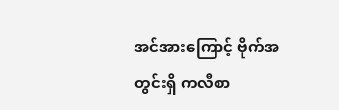အင်အားကြောင့် ဗိုက်အတွင်းရှိ ကလီစာ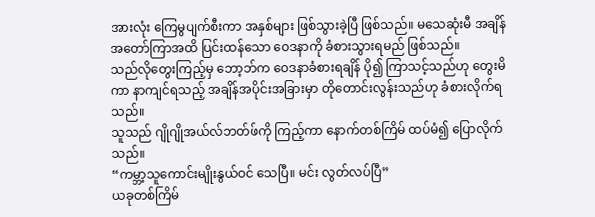အားလုံး ကြေမွပျက်စီးကာ အနှစ်များ ဖြစ်သွားခဲ့ပြီ ဖြစ်သည်။ မသေဆုံးမီ အချိန်အတော်ကြာအထိ ပြင်းထန်သော ဝေဒနာကို ခံစားသွားရမည် ဖြစ်သည်။
သည်လိုတွေးကြည့်မှ ဘော့ဘ်က ဝေဒနာခံစားရချိန် ပို၍ ကြာသင့်သည်ဟု တွေးမိကာ နာကျင်ရသည့် အချိန်အပိုင်းအခြားမှာ တိုတောင်းလွန်းသည်ဟု ခံစားလိုက်ရသည်။
သူသည် ဂျိုဂျိုအယ်လ်ဘတ်ဖ်ကို ကြည့်ကာ နောက်တစ်ကြိမ် ထပ်မံ၍ ပြောလိုက်သည်။
“ကမ္ဘာ့သူကောင်းမျိုးနွယ်ဝင် သေပြီ။ မင်း လွတ်လပ်ပြီ”
ယခုတစ်ကြိမ်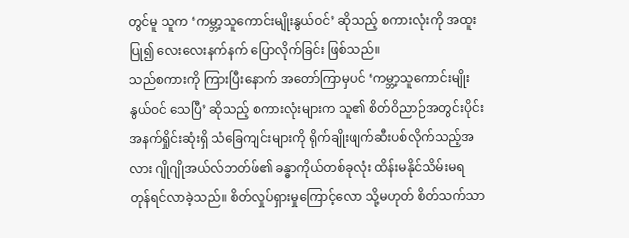တွင်မူ သူက ‘ကမ္ဘာ့သူကောင်းမျိုးနွယ်ဝင်’ ဆိုသည့် စကားလုံးကို အထူးပြု၍ လေးလေးနက်နက် ပြောလိုက်ခြင်း ဖြစ်သည်။
သည်စကားကို ကြားပြီးနောက် အတော်ကြာမှပင် ‘ကမ္ဘာ့သူကောင်းမျိုးနွယ်ဝင် သေပြီ’ ဆိုသည့် စကားလုံးများက သူ၏ စိတ်ဝိညာဉ်အတွင်းပိုင်း အနက်ရှိုင်းဆုံးရှိ သံခြေကျင်းများကို ရိုက်ချိုးဖျက်ဆီးပစ်လိုက်သည့်အလား ဂျိုဂျိုအယ်လ်ဘတ်ဖ်၏ ခန္ဓာကိုယ်တစ်ခုလုံး ထိန်းမနိုင်သိမ်းမရ တုန်ရင်လာခဲ့သည်။ စိတ်လှုပ်ရှားမှုကြောင့်လော သို့မဟုတ် စိတ်သက်သာ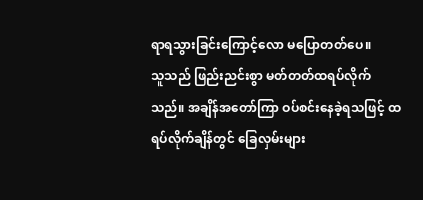ရာရသွားခြင်းကြောင့်လော မပြောတတ်ပေ။
သူသည် ဖြည်းညင်းစွာ မတ်တတ်ထရပ်လိုက်သည်။ အချိန်အတော်ကြာ ဝပ်စင်းနေခဲ့ရသဖြင့် ထရပ်လိုက်ချိန်တွင် ခြေလှမ်းများ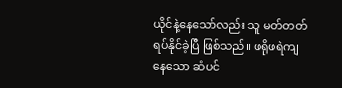ယိုင်နဲ့နေသော်လည်း သူ မတ်တတ်ရပ်နိုင်ခဲ့ပြီ ဖြစ်သည်။ ဖရိုဖရဲကျနေသော ဆံပင်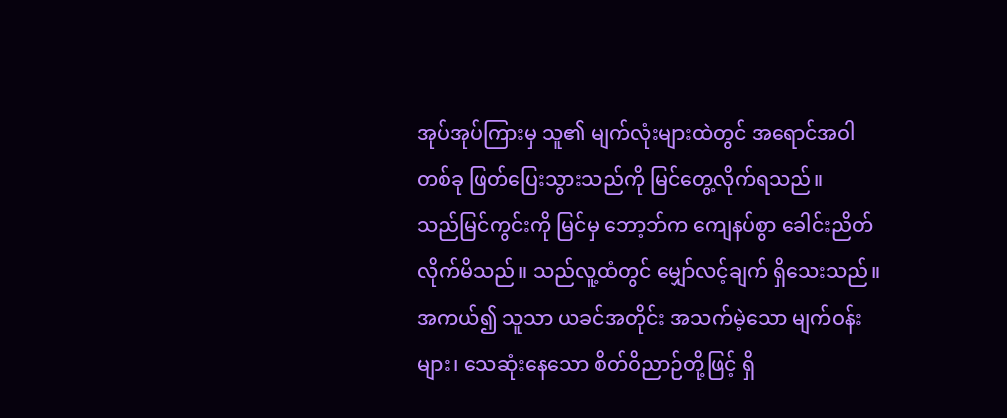အုပ်အုပ်ကြားမှ သူ၏ မျက်လုံးများထဲတွင် အရောင်အဝါတစ်ခု ဖြတ်ပြေးသွားသည်ကို မြင်တွေ့လိုက်ရသည်။
သည်မြင်ကွင်းကို မြင်မှ ဘော့ဘ်က ကျေနပ်စွာ ခေါင်းညိတ်လိုက်မိသည်။ သည်လူ့ထံတွင် မျှော်လင့်ချက် ရှိသေးသည်။ အကယ်၍ သူသာ ယခင်အတိုင်း အသက်မဲ့သော မျက်ဝန်းများ၊ သေဆုံးနေသော စိတ်ဝိညာဉ်တို့ဖြင့် ရှိ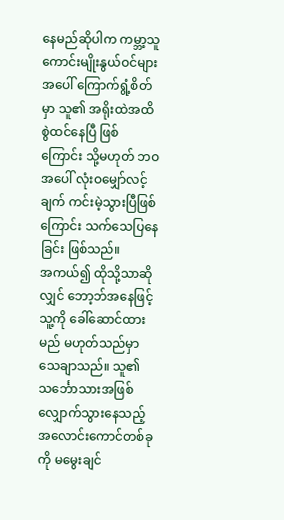နေမည်ဆိုပါက ကမ္ဘာ့သူကောင်းမျိုးနွယ်ဝင်များအပေါ် ကြောက်ရွံ့စိတ်မှာ သူ၏ အရိုးထဲအထိ စွဲထင်နေပြီ ဖြစ်ကြောင်း သို့မဟုတ် ဘဝအပေါ် လုံးဝမျှော်လင့်ချက် ကင်းမဲ့သွားပြီဖြစ်ကြောင်း သက်သေပြနေခြင်း ဖြစ်သည်။
အကယ်၍ ထိုသို့သာဆိုလျှင် ဘော့ဘ်အနေဖြင့် သူ့ကို ခေါ်ဆောင်ထားမည် မဟုတ်သည်မှာ သေချာသည်။ သူ၏ သင်္ဘောသားအဖြစ် လျှောက်သွားနေသည့် အလောင်းကောင်တစ်ခုကို မမွေးချင်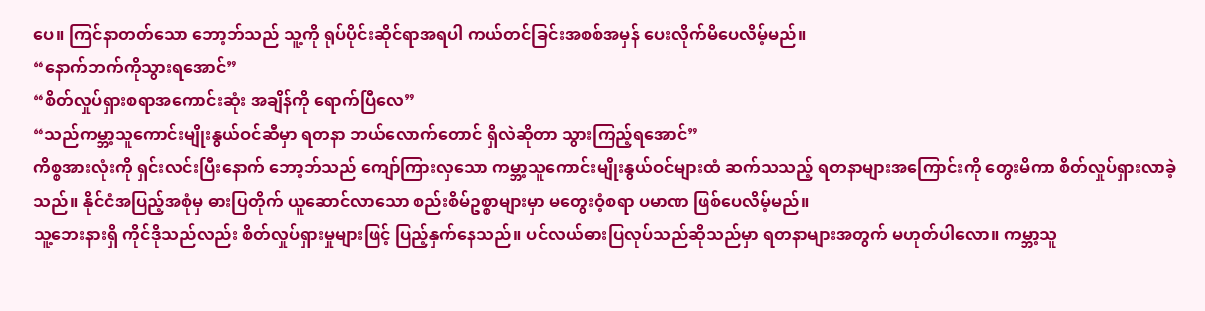ပေ။ ကြင်နာတတ်သော ဘော့ဘ်သည် သူ့ကို ရုပ်ပိုင်းဆိုင်ရာအရပါ ကယ်တင်ခြင်းအစစ်အမှန် ပေးလိုက်မိပေလိမ့်မည်။
“နောက်ဘက်ကိုသွားရအောင်”
“စိတ်လှုပ်ရှားစရာအကောင်းဆုံး အချိန်ကို ရောက်ပြီလေ”
“သည်ကမ္ဘာ့သူကောင်းမျိုးနွယ်ဝင်ဆီမှာ ရတနာ ဘယ်လောက်တောင် ရှိလဲဆိုတာ သွားကြည့်ရအောင်”
ကိစ္စအားလုံးကို ရှင်းလင်းပြီးနောက် ဘော့ဘ်သည် ကျော်ကြားလှသော ကမ္ဘာ့သူကောင်းမျိုးနွယ်ဝင်များထံ ဆက်သသည့် ရတနာများအကြောင်းကို တွေးမိကာ စိတ်လှုပ်ရှားလာခဲ့သည်။ နိုင်ငံအပြည့်အစုံမှ ဓားပြတိုက် ယူဆောင်လာသော စည်းစိမ်ဥစ္စာများမှာ မတွေးဝံ့စရာ ပမာဏ ဖြစ်ပေလိမ့်မည်။
သူ့ဘေးနားရှိ ကိုင်ဒိုသည်လည်း စိတ်လှုပ်ရှားမှုများဖြင့် ပြည့်နှက်နေသည်။ ပင်လယ်ဓားပြလုပ်သည်ဆိုသည်မှာ ရတနာများအတွက် မဟုတ်ပါလော။ ကမ္ဘာ့သူ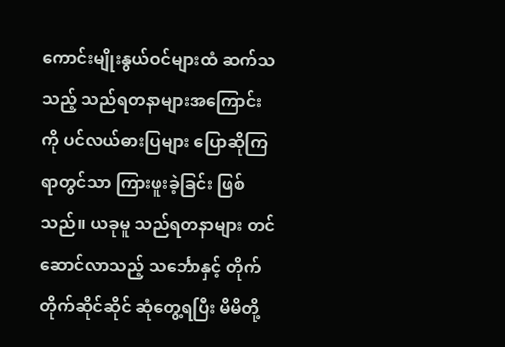ကောင်းမျိုးနွယ်ဝင်များထံ ဆက်သသည့် သည်ရတနာများအကြောင်းကို ပင်လယ်ဓားပြများ ပြောဆိုကြရာတွင်သာ ကြားဖူးခဲ့ခြင်း ဖြစ်သည်။ ယခုမူ သည်ရတနာများ တင်ဆောင်လာသည့် သင်္ဘောနှင့် တိုက်တိုက်ဆိုင်ဆိုင် ဆုံတွေ့ရပြီး မိမိတို့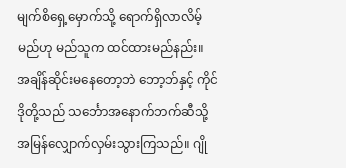မျက်စိရှေ့မှောက်သို့ ရောက်ရှိလာလိမ့်မည်ဟု မည်သူက ထင်ထားမည်နည်း။
အချိန်ဆိုင်းမနေတော့ဘဲ ဘော့ဘ်နှင့် ကိုင်ဒိုတို့သည် သင်္ဘောအနောက်ဘက်ဆီသို့ အမြန်လျှောက်လှမ်းသွားကြသည်။ ဂျို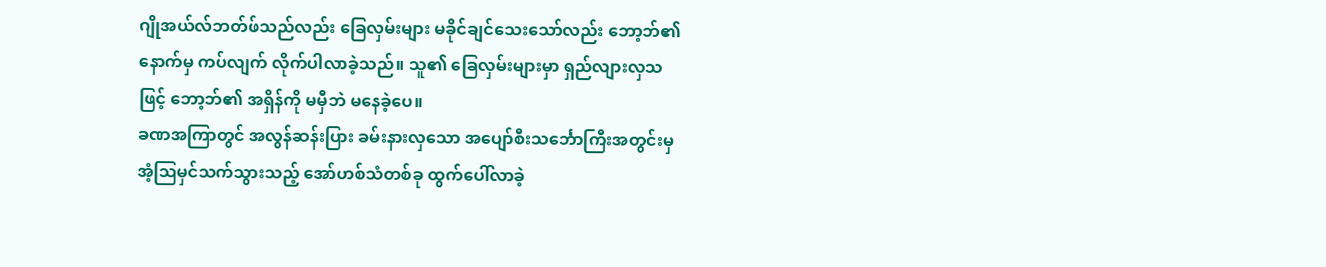ဂျိုအယ်လ်ဘတ်ဖ်သည်လည်း ခြေလှမ်းများ မခိုင်ချင်သေးသော်လည်း ဘော့ဘ်၏ နောက်မှ ကပ်လျက် လိုက်ပါလာခဲ့သည်။ သူ၏ ခြေလှမ်းများမှာ ရှည်လျားလှသဖြင့် ဘော့ဘ်၏ အရှိန်ကို မမှီဘဲ မနေခဲ့ပေ။
ခဏအကြာတွင် အလွန်ဆန်းပြား ခမ်းနားလှသော အပျော်စီးသင်္ဘောကြီးအတွင်းမှ အံ့ဩမှင်သက်သွားသည့် အော်ဟစ်သံတစ်ခု ထွက်ပေါ်လာခဲ့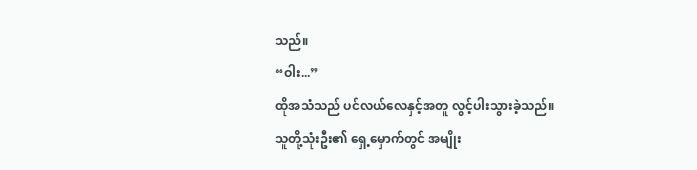သည်။
“ဝါး...”
ထိုအသံသည် ပင်လယ်လေနှင့်အတူ လွင့်ပါးသွားခဲ့သည်။
သူတို့သုံးဦး၏ ရှေ့မှောက်တွင် အမျိုး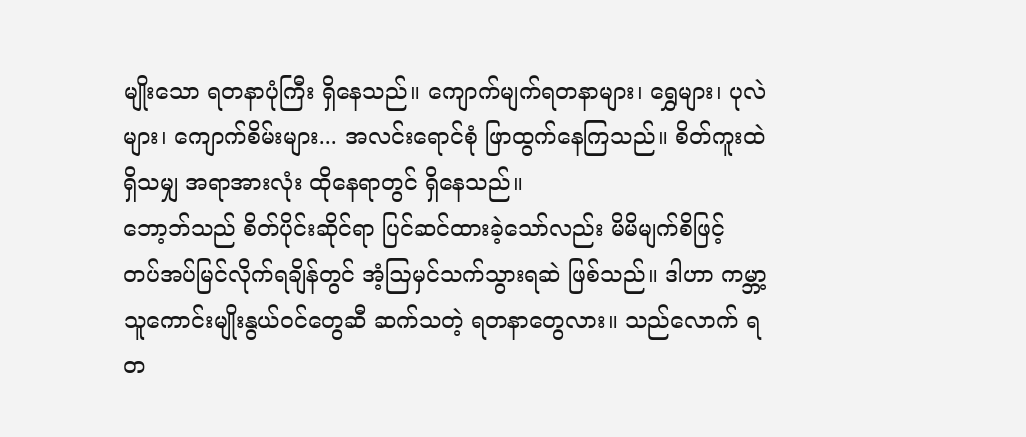မျိုးသော ရတနာပုံကြီး ရှိနေသည်။ ကျောက်မျက်ရတနာများ၊ ရွှေများ၊ ပုလဲများ၊ ကျောက်စိမ်းများ... အလင်းရောင်စုံ ဖြာထွက်နေကြသည်။ စိတ်ကူးထဲရှိသမျှ အရာအားလုံး ထိုနေရာတွင် ရှိနေသည်။
ဘော့ဘ်သည် စိတ်ပိုင်းဆိုင်ရာ ပြင်ဆင်ထားခဲ့သော်လည်း မိမိမျက်စိဖြင့် တပ်အပ်မြင်လိုက်ရချိန်တွင် အံ့ဩမှင်သက်သွားရဆဲ ဖြစ်သည်။ ဒါဟာ ကမ္ဘာ့သူကောင်းမျိုးနွယ်ဝင်တွေဆီ ဆက်သတဲ့ ရတနာတွေလား။ သည်လောက် ရတ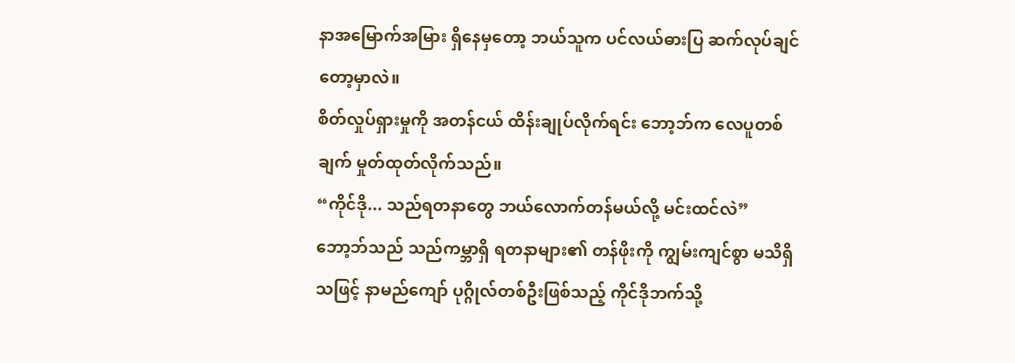နာအမြောက်အမြား ရှိနေမှတော့ ဘယ်သူက ပင်လယ်ဓားပြ ဆက်လုပ်ချင်တော့မှာလဲ။
စိတ်လှုပ်ရှားမှုကို အတန်ငယ် ထိန်းချုပ်လိုက်ရင်း ဘော့ဘ်က လေပူတစ်ချက် မှုတ်ထုတ်လိုက်သည်။
“ကိုင်ဒို... သည်ရတနာတွေ ဘယ်လောက်တန်မယ်လို့ မင်းထင်လဲ”
ဘော့ဘ်သည် သည်ကမ္ဘာရှိ ရတနာများ၏ တန်ဖိုးကို ကျွမ်းကျင်စွာ မသိရှိသဖြင့် နာမည်ကျော် ပုဂ္ဂိုလ်တစ်ဦးဖြစ်သည့် ကိုင်ဒိုဘက်သို့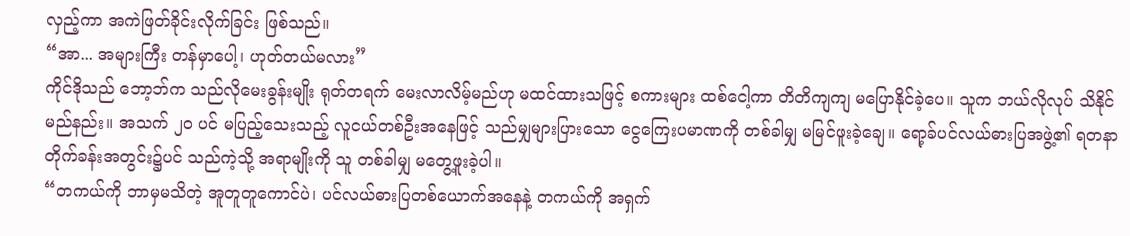လှည့်ကာ အကဲဖြတ်ခိုင်းလိုက်ခြင်း ဖြစ်သည်။
“အာ... အများကြီး တန်မှာပေါ့၊ ဟုတ်တယ်မလား”
ကိုင်ဒိုသည် ဘော့ဘ်က သည်လိုမေးခွန်းမျိုး ရုတ်တရက် မေးလာလိမ့်မည်ဟု မထင်ထားသဖြင့် စကားများ ထစ်ငေါ့ကာ တိတိကျကျ မပြောနိုင်ခဲ့ပေ။ သူက ဘယ်လိုလုပ် သိနိုင်မည်နည်း။ အသက် ၂၀ ပင် မပြည့်သေးသည့် လူငယ်တစ်ဦးအနေဖြင့် သည်မျှများပြားသော ငွေကြေးပမာဏကို တစ်ခါမျှ မမြင်ဖူးခဲ့ချေ။ ရော့ခ်ပင်လယ်ဓားပြအဖွဲ့၏ ရတနာတိုက်ခန်းအတွင်း၌ပင် သည်ကဲ့သို့ အရာမျိုးကို သူ တစ်ခါမျှ မတွေ့ဖူးခဲ့ပါ။
“တကယ်ကို ဘာမှမသိတဲ့ အူတူတူကောင်ပဲ၊ ပင်လယ်ဓားပြတစ်ယောက်အနေနဲ့ တကယ်ကို အရှက်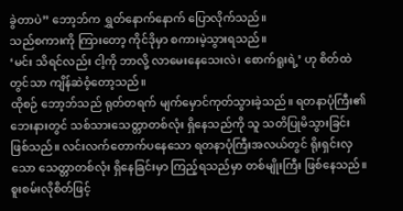ခွဲတာပဲ” ဘော့ဘ်က ရွှတ်နောက်နောက် ပြောလိုက်သည်။
သည်စကားကို ကြားတော့ ကိုင်ဒိုမှာ စကားမဲ့သွားရသည်။
‘မင်း သိရင်လည်း ငါ့ကို ဘာလို့ လာမေးနေသေးလဲ၊ စောက်ရူးရဲ့’ ဟု စိတ်ထဲတွင်သာ ကျိန်ဆဲဝံ့တော့သည်။
ထိုစဉ် ဘော့ဘ်သည် ရုတ်တရက် မျက်မှောင်ကုတ်သွားခဲ့သည်။ ရတနာပုံကြီး၏ ဘေးနားတွင် သစ်သားသေတ္တာတစ်လုံး ရှိနေသည်ကို သူ သတိပြုမိသွားခြင်း ဖြစ်သည်။ လင်းလက်တောက်ပနေသော ရတနာပုံကြီးအလယ်တွင် ရိုးရှင်းလှသော သေတ္တာတစ်လုံး ရှိနေခြင်းမှာ ကြည့်ရသည်မှာ တစ်မျိုးကြီး ဖြစ်နေသည်။
စူးစမ်းလိုစိတ်ဖြင့်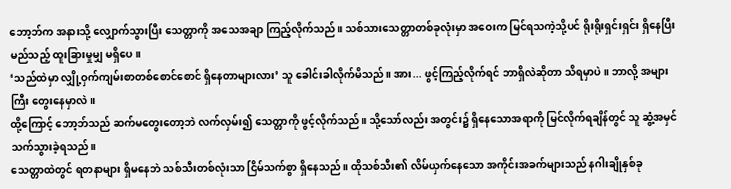ဘော့ဘ်က အနားသို့ လျှောက်သွားပြီး သေတ္တာကို အသေအချာ ကြည့်လိုက်သည်။ သစ်သားသေတ္တာတစ်ခုလုံးမှာ အဝေးက မြင်ရသကဲ့သို့ပင် ရိုးရိုးရှင်းရှင်း ရှိနေပြီး မည်သည့် ထူးခြားမှုမျှ မရှိပေ။
‘သည်ထဲမှာ လျှို့ဝှက်ကျမ်းစာတစ်စောင်စောင် ရှိနေတာများလား’ သူ ခေါင်းခါလိုက်မိသည်။ အား... ဖွင့်ကြည့်လိုက်ရင် ဘာရှိလဲဆိုတာ သိရမှာပဲ။ ဘာလို့ အများကြီး တွေးနေမှာလဲ။
ထို့ကြောင့် ဘော့ဘ်သည် ဆက်မတွေးတော့ဘဲ လက်လှမ်း၍ သေတ္တာကို ဖွင့်လိုက်သည်။ သို့သော်လည်း အတွင်း၌ ရှိနေသောအရာကို မြင်လိုက်ရချိန်တွင် သူ ဆွံ့အမှင်သက်သွားခဲ့ရသည်။
သေတ္တာထဲတွင် ရတနာများ ရှိမနေဘဲ သစ်သီးတစ်လုံးသာ ငြိမ်သက်စွာ ရှိနေသည်။ ထိုသစ်သီး၏ လိမ်ယှက်နေသော အကိုင်းအခက်များသည် နဂါးချိုနှစ်ခု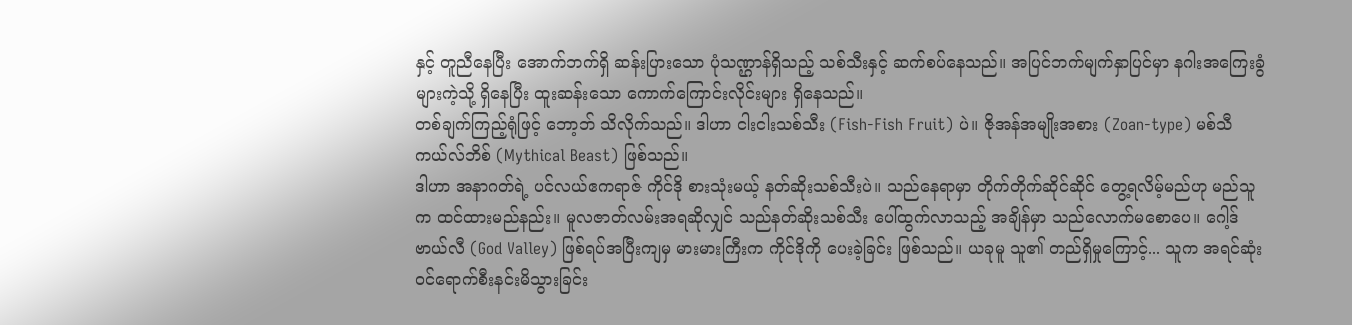နှင့် တူညီနေပြီး အောက်ဘက်ရှိ ဆန်းပြားသော ပုံသဏ္ဌာန်ရှိသည့် သစ်သီးနှင့် ဆက်စပ်နေသည်။ အပြင်ဘက်မျက်နှာပြင်မှာ နဂါးအကြေးခွံများကဲ့သို့ ရှိနေပြီး ထူးဆန်းသော ကောက်ကြောင်းလိုင်းများ ရှိနေသည်။
တစ်ချက်ကြည့်ရုံဖြင့် ဘော့ဘ် သိလိုက်သည်။ ဒါဟာ ငါးငါးသစ်သီး (Fish-Fish Fruit) ပဲ။ ဇိုအန်အမျိုးအစား (Zoan-type) မစ်သီကယ်လ်ဘိစ် (Mythical Beast) ဖြစ်သည်။
ဒါဟာ အနာဂတ်ရဲ့ ပင်လယ်ဧကရာဇ် ကိုင်ဒို စားသုံးမယ့် နတ်ဆိုးသစ်သီးပဲ။ သည်နေရာမှာ တိုက်တိုက်ဆိုင်ဆိုင် တွေ့ရလိမ့်မည်ဟု မည်သူက ထင်ထားမည်နည်း။ မူလဇာတ်လမ်းအရဆိုလျှင် သည်နတ်ဆိုးသစ်သီး ပေါ်ထွက်လာသည့် အချိန်မှာ သည်လောက်မစောပေ။ ဂေါ့ဒ်ဗာယ်လီ (God Valley) ဖြစ်ရပ်အပြီးကျမှ မားမားကြီးက ကိုင်ဒိုကို ပေးခဲ့ခြင်း ဖြစ်သည်။ ယခုမူ သူ၏ တည်ရှိမှုကြောင့်... သူက အရင်ဆုံး ဝင်ရောက်စီးနင်းမိသွားခြင်း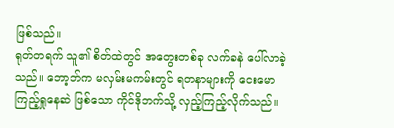ဖြစ်သည်။
ရုတ်တရက် သူ၏ စိတ်ထဲတွင် အတွေးတစ်ခု လက်ခနဲ ပေါ်လာခဲ့သည်။ ဘော့ဘ်က မလှမ်းမကမ်းတွင် ရတနာများကို ငေးမောကြည့်ရှုနေဆဲ ဖြစ်သော ကိုင်ဒိုဘက်သို့ လှည့်ကြည့်လိုက်သည်။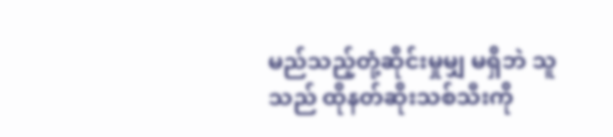မည်သည့်တုံ့ဆိုင်းမှုမျှ မရှိဘဲ သူသည် ထိုနတ်ဆိုးသစ်သီးကို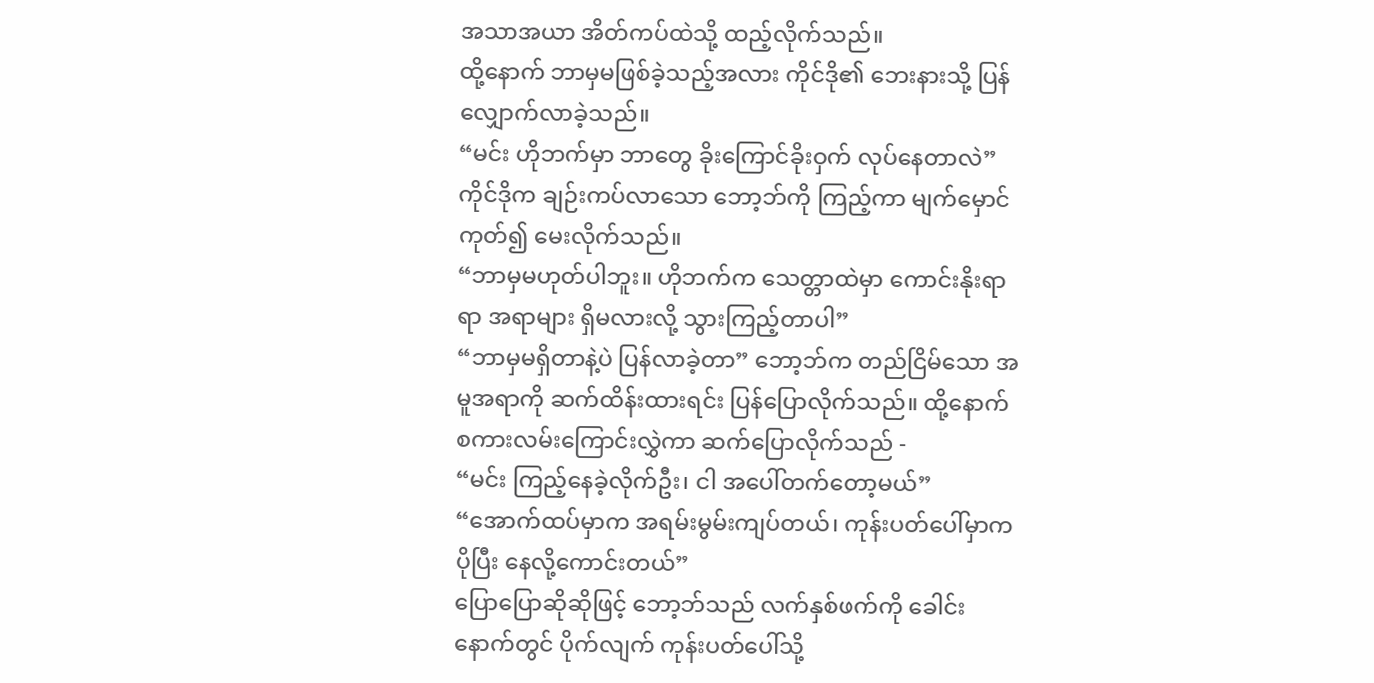အသာအယာ အိတ်ကပ်ထဲသို့ ထည့်လိုက်သည်။
ထို့နောက် ဘာမှမဖြစ်ခဲ့သည့်အလား ကိုင်ဒို၏ ဘေးနားသို့ ပြန်လျှောက်လာခဲ့သည်။
“မင်း ဟိုဘက်မှာ ဘာတွေ ခိုးကြောင်ခိုးဝှက် လုပ်နေတာလဲ” ကိုင်ဒိုက ချဉ်းကပ်လာသော ဘော့ဘ်ကို ကြည့်ကာ မျက်မှောင်ကုတ်၍ မေးလိုက်သည်။
“ဘာမှမဟုတ်ပါဘူး။ ဟိုဘက်က သေတ္တာထဲမှာ ကောင်းနိုးရာရာ အရာများ ရှိမလားလို့ သွားကြည့်တာပါ”
“ဘာမှမရှိတာနဲ့ပဲ ပြန်လာခဲ့တာ” ဘော့ဘ်က တည်ငြိမ်သော အမူအရာကို ဆက်ထိန်းထားရင်း ပြန်ပြောလိုက်သည်။ ထို့နောက် စကားလမ်းကြောင်းလွှဲကာ ဆက်ပြောလိုက်သည် -
“မင်း ကြည့်နေခဲ့လိုက်ဦး၊ ငါ အပေါ်တက်တော့မယ်”
“အောက်ထပ်မှာက အရမ်းမွမ်းကျပ်တယ်၊ ကုန်းပတ်ပေါ်မှာက ပိုပြီး နေလို့ကောင်းတယ်”
ပြောပြောဆိုဆိုဖြင့် ဘော့ဘ်သည် လက်နှစ်ဖက်ကို ခေါင်းနောက်တွင် ပိုက်လျက် ကုန်းပတ်ပေါ်သို့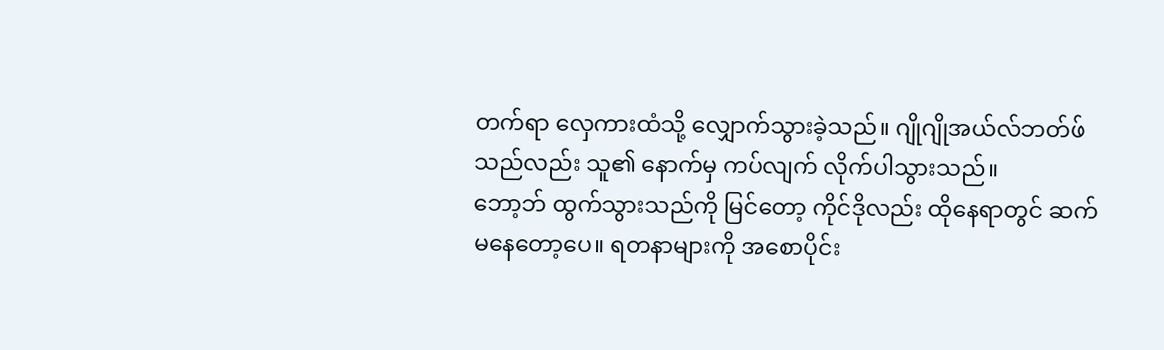တက်ရာ လှေကားထံသို့ လျှောက်သွားခဲ့သည်။ ဂျိုဂျိုအယ်လ်ဘတ်ဖ်သည်လည်း သူ၏ နောက်မှ ကပ်လျက် လိုက်ပါသွားသည်။
ဘော့ဘ် ထွက်သွားသည်ကို မြင်တော့ ကိုင်ဒိုလည်း ထိုနေရာတွင် ဆက်မနေတော့ပေ။ ရတနာများကို အစောပိုင်း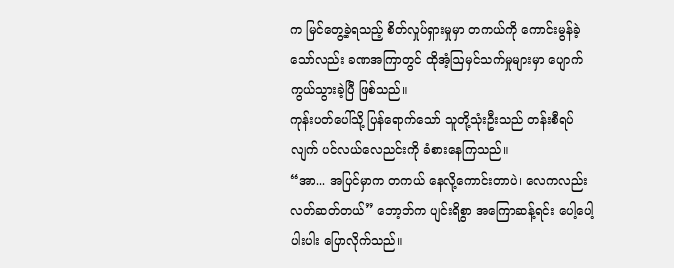က မြင်တွေ့ခဲ့ရသည့် စိတ်လှုပ်ရှားမှုမှာ တကယ်ကို ကောင်းမွန်ခဲ့သော်လည်း ခဏအကြာတွင် ထိုအံ့ဩမှင်သက်မှုများမှာ ပျောက်ကွယ်သွားခဲ့ပြီ ဖြစ်သည်။
ကုန်းပတ်ပေါ်သို့ ပြန်ရောက်သော် သူတို့သုံးဦးသည် တန်းစီရပ်လျက် ပင်လယ်လေညင်းကို ခံစားနေကြသည်။
“အာ... အပြင်မှာက တကယ် နေလို့ကောင်းတာပဲ၊ လေကလည်း လတ်ဆတ်တယ်” ဘော့ဘ်က ပျင်းရိစွာ အကြောဆန့်ရင်း ပေါ့ပေါ့ပါးပါး ပြောလိုက်သည်။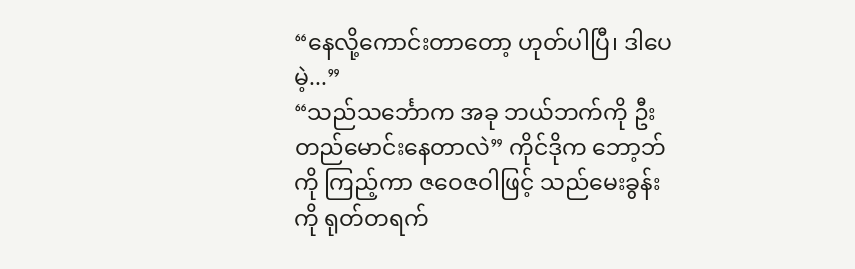“နေလို့ကောင်းတာတော့ ဟုတ်ပါပြီ၊ ဒါပေမဲ့...”
“သည်သင်္ဘောက အခု ဘယ်ဘက်ကို ဦးတည်မောင်းနေတာလဲ” ကိုင်ဒိုက ဘော့ဘ်ကို ကြည့်ကာ ဇဝေဇဝါဖြင့် သည်မေးခွန်းကို ရုတ်တရက်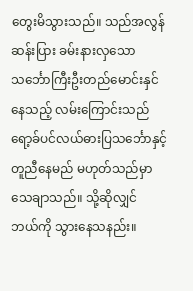တွေးမိသွားသည်။ သည်အလွန်ဆန်းပြား ခမ်းနားလှသော သင်္ဘောကြီးဦးတည်မောင်းနှင်နေသည့် လမ်းကြောင်းသည် ရော့ခ်ပင်လယ်ဓားပြသင်္ဘောနှင့် တူညီနေမည် မဟုတ်သည်မှာ သေချာသည်။ သို့ဆိုလျှင် ဘယ်ကို သွားနေသနည်း။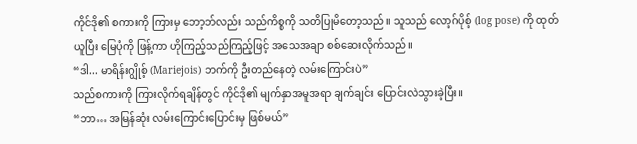ကိုင်ဒို၏ စကားကို ကြားမှ ဘော့ဘ်လည်း သည်ကိစ္စကို သတိပြုမိတော့သည်။ သူသည် လော့ဂ်ပိုစ့် (log pose) ကို ထုတ်ယူပြီး မြေပုံကို ဖြန့်ကာ ဟိုကြည့်သည်ကြည့်ဖြင့် အသေအချာ စစ်ဆေးလိုက်သည်။
“ဒါ... မာရိန်းဂျွိုစ့် (Mariejois) ဘက်ကို ဦးတည်နေတဲ့ လမ်းကြောင်းပဲ”
သည်စကားကို ကြားလိုက်ရချိန်တွင် ကိုင်ဒို၏ မျက်နှာအမူအရာ ချက်ချင်း ပြောင်းလဲသွားခဲ့ပြီး။
“ဘာ… အမြန်ဆုံး လမ်းကြောင်းပြောင်းမှ ဖြစ်မယ်”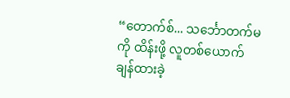“တောက်စ်... သင်္ဘောတက်မကို ထိန်းဖို့ လူတစ်ယောက် ချန်ထားခဲ့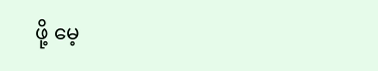ဖို့ မေ့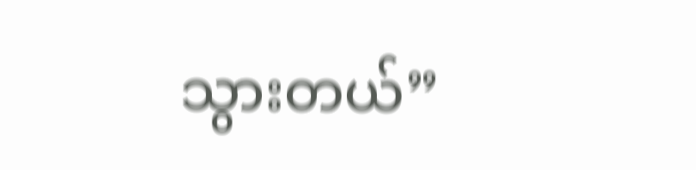သွားတယ်”